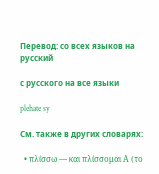Перевод: со всех языков на русский

с русского на все языки

plehate sy

См. также в других словарях:

  • πλίσσω — και πλίσσομαι Α (το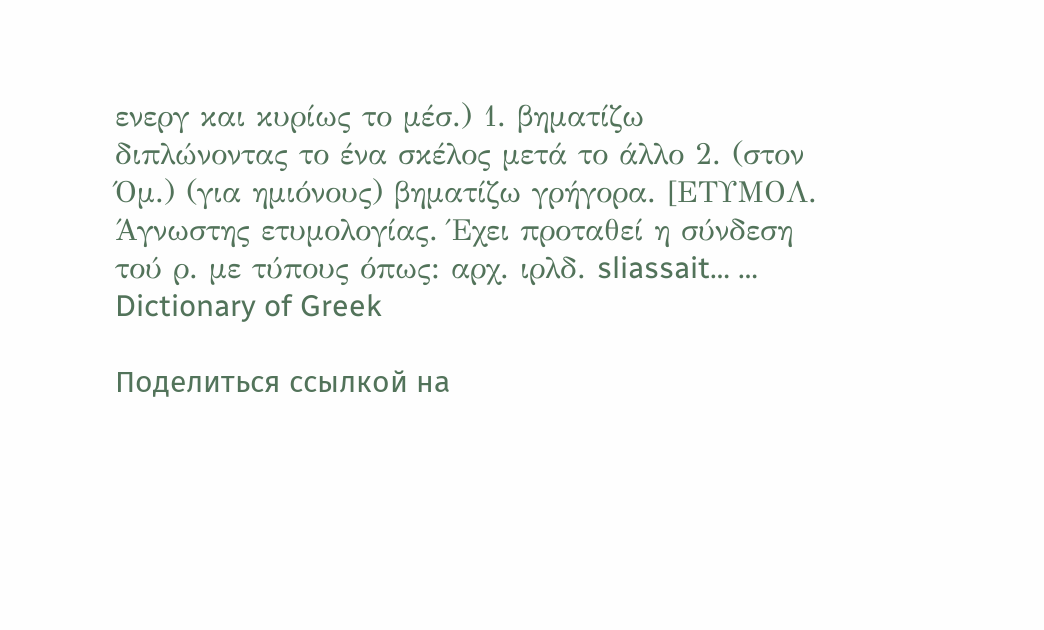ενεργ και κυρίως το μέσ.) 1. βηματίζω διπλώνοντας το ένα σκέλος μετά το άλλο 2. (στον Όμ.) (για ημιόνους) βηματίζω γρήγορα. [ΕΤΥΜΟΛ. Άγνωστης ετυμολογίας. Έχει προταθεί η σύνδεση τού ρ. με τύπους όπως: αρχ. ιρλδ. sliassait… …   Dictionary of Greek

Поделиться ссылкой на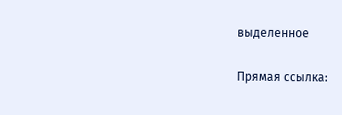выделенное

Прямая ссылка: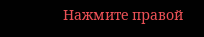Нажмите правой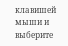клавишей мыши и выберите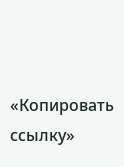«Копировать ссылку»